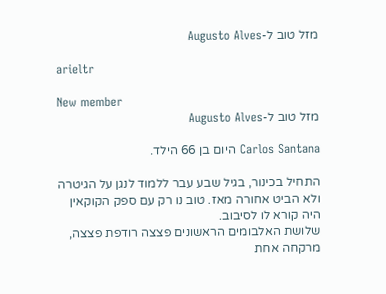מזל טוב ל-Augusto Alves

arieltr

New member
מזל טוב ל-Augusto Alves

Carlos Santana היום בן 66 הילד.

התחיל בכינור, בגיל שבע עבר ללמוד לנגן על הגיטרה ולא הביט אחורה מאז. טוב נו רק עם ספק הקוקאין היה קורא לו לסיבוב.
שלושת האלבומים הראשונים פצצה רודפת פצצה, מרקחה אחת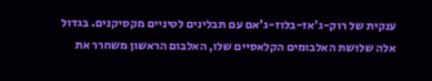ענקית של רוק-ג'אז-בלוז-ג'אם עם תבלינים לטיניים מקסיקנים. בגדול אלה שלושת האלבומים הקלאסיים שלו, האלבום הראשון משחרר את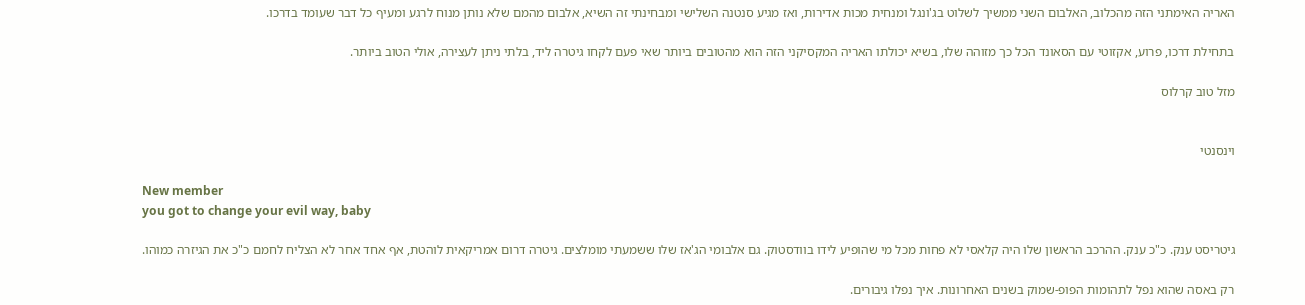האריה האימתני הזה מהכלוב, האלבום השני ממשיך לשלוט בג'ונגל ומנחית מכות אדירות, ואז מגיע סנטנה השלישי ומבחינתי זה השיא, אלבום מהמם שלא נותן מנוח לרגע ומעיף כל דבר שעומד בדרכו.

בתחילת דרכו, פרוע, אקזוטי עם הסאונד הכל כך מזוהה שלו, בשיא יכולתו האריה המקסיקני הזה הוא מהטובים ביותר שאי פעם לקחו גיטרה ליד, בלתי ניתן לעצירה, אולי הטוב ביותר.

מזל טוב קרלוס


וינסנטי

New member
you got to change your evil way, baby

גיטריסט ענק. כ"כ ענק. ההרכב הראשון שלו היה קלאסי לא פחות מכל מי שהופיע לידו בוודסטוק. גם אלבומי הג'אז שלו ששמעתי מומלצים. גיטרה דרום אמריקאית לוהטת, אף אחד אחר לא הצליח לחמם כ"כ את הגיזרה כמוהו.

רק באסה שהוא נפל לתהומות הפופ-שמוק בשנים האחרונות. איך נפלו גיבורים.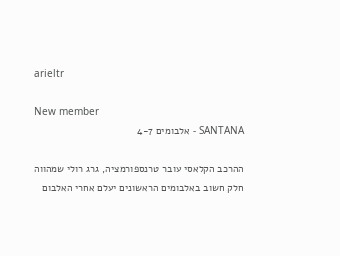arieltr

New member
SANTANA - אלבומים 4-7

ההרכב הקלאסי עובר טרנספורמציה, גרג רולי שמהווה חלק חשוב באלבומים הראשונים יעלם אחרי האלבום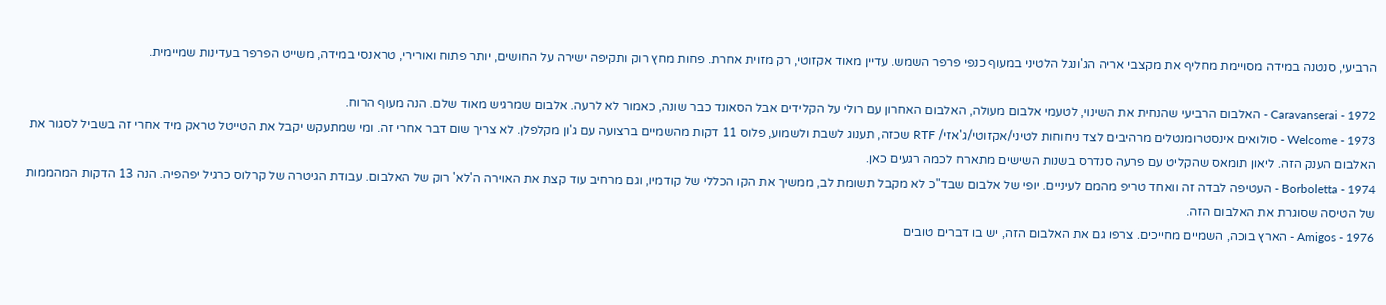הרביעי, סנטנה במידה מסויימת מחליף את מקצבי אריה הג'ונגל הלטיני במעוף כנפי פרפר השמש. עדיין מאוד אקזוטי, רק מזוית אחרת. פחות מחץ רוק ותקיפה ישירה על החושים, יותר פתוח ואורירי, טראנסי במידה, משייט הפרפר בעדינות שמיימית.

Caravanserai - 1972 - האלבום הרביעי שהנחית את השינוי, לטעמי אלבום מעולה, האלבום האחרון עם רולי על הקלידים אבל הסאונד כבר שונה, כאמור לא לרעה. אלבום שמרגיש מאוד שלם. הנה מעוף הרוח.
Welcome - 1973 - סולואים אינסטרומנטלים מרהיבים לצד ניחוחות לטיני/אקזוטי/ג'אזי/ RTF שכזה, תענוג לשבת ולשמוע, פלוס 11 דקות מהשמיים ברצועה עם ג'ון מקלפלן. לא צריך שום דבר אחרי זה. ומי שמתעקש יקבל את הטייטל טראק מיד אחרי זה בשביל לסגור את האלבום הענק הזה. ליאון תומאס שהקליט עם פרעה סנדרס בשנות השישים מתארח לכמה רגעים כאן.
Borboletta - 1974 - העטיפה לבדה זה וואחד טריפ מהמם לעיניים. יופי של אלבום שבד"כ לא מקבל תשומת לב, ממשיך את הקו הכללי של קודמיו, וגם מרחיב עוד קצת את האוירה ה'לא' רוק של האלבום. עבודת הגיטרה של קרלוס כרגיל יפהפיה. הנה 13 הדקות המהממות של הטיסה שסוגרת את האלבום הזה.
Amigos - 1976 - הארץ בוכה, השמיים מחייכים. צרפו גם את האלבום הזה, יש בו דברים טובים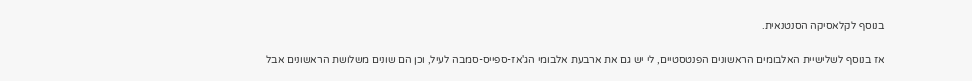בנוסף לקלאסיקה הסנטנאית.

אז בנוסף לשלישיית האלבומים הראשונים הפנטסטיים, לי יש גם את ארבעת אלבומי הג'אז-ספייס-סמבה לעיל, וכן הם שונים משלושת הראשונים אבל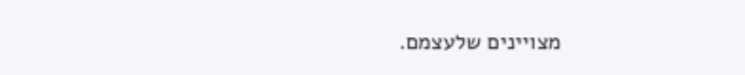מצויינים שלעצמם.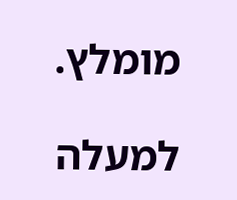מומלץ.

למעלה